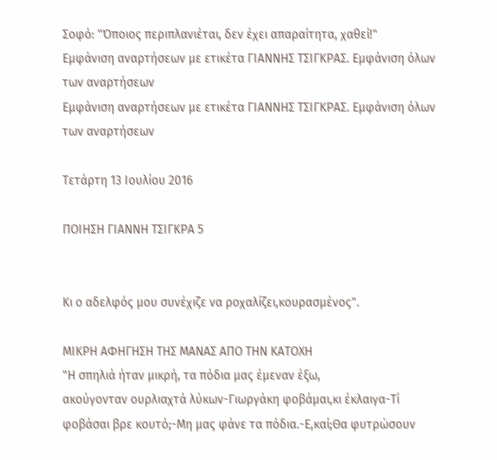Σοφό: "Όποιος περιπλανιέται, δεν έχει απαραίτητα, χαθεί!"
Εμφάνιση αναρτήσεων με ετικέτα ΓΙΑΝΝΗΣ ΤΣΙΓΚΡΑΣ. Εμφάνιση όλων των αναρτήσεων
Εμφάνιση αναρτήσεων με ετικέτα ΓΙΑΝΝΗΣ ΤΣΙΓΚΡΑΣ. Εμφάνιση όλων των αναρτήσεων

Τετάρτη 13 Ιουλίου 2016

ΠΟΙΗΣΗ ΓΙΑΝΝΗ ΤΣΙΓΚΡΑ 5


Κι ο αδελφός μου συνέχιζε να ροχαλίζει,κουρασμένος".

ΜΙΚΡΗ ΑΦΗΓΗΣΗ ΤΗΣ ΜΑΝΑΣ ΑΠΟ ΤΗΝ ΚΑΤΟΧΗ
"Η σπηλιά ήταν μικρή, τα πόδια μας έμεναν έξω,
ακούγονταν ουρλιαχτά λύκων-Γιωργάκη φοβάμαι,κι έκλαιγα-Τί
φοβάσαι βρε κουτό;-Μη μας φάνε τα πόδια.-Ε,καί;Θα φυτρώσουν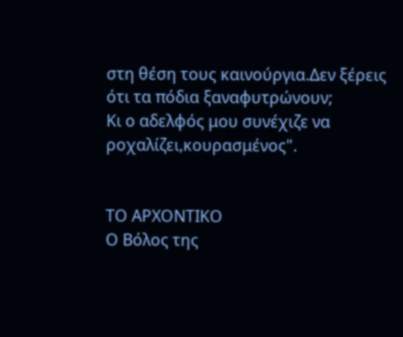στη θέση τους καινούργια.Δεν ξέρεις ότι τα πόδια ξαναφυτρώνουν;
Κι ο αδελφός μου συνέχιζε να ροχαλίζει,κουρασμένος".


ΤΟ ΑΡΧΟΝΤΙΚΟ
Ο Βόλος της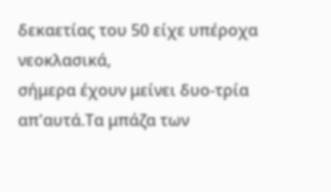δεκαετίας του 50 είχε υπέροχα νεοκλασικά,
σήμερα έχουν μείνει δυο-τρία απ'αυτά.Τα μπάζα των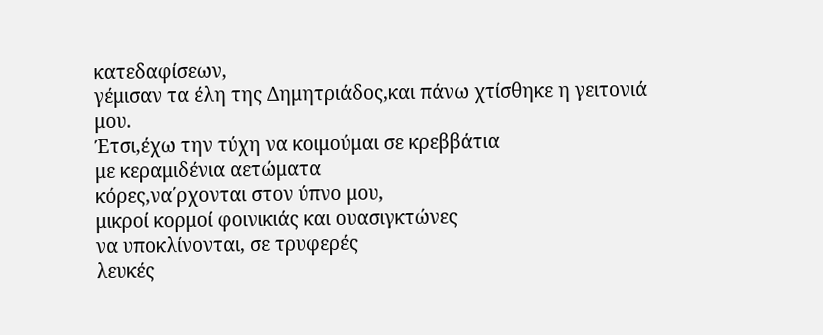κατεδαφίσεων,
γέμισαν τα έλη της Δημητριάδος,και πάνω χτίσθηκε η γειτονιά μου.
Έτσι,έχω την τύχη να κοιμούμαι σε κρεββάτια
με κεραμιδένια αετώματα
κόρες,να΄ρχονται στον ύπνο μου,
μικροί κορμοί φοινικιάς και ουασιγκτώνες
να υποκλίνονται, σε τρυφερές
λευκές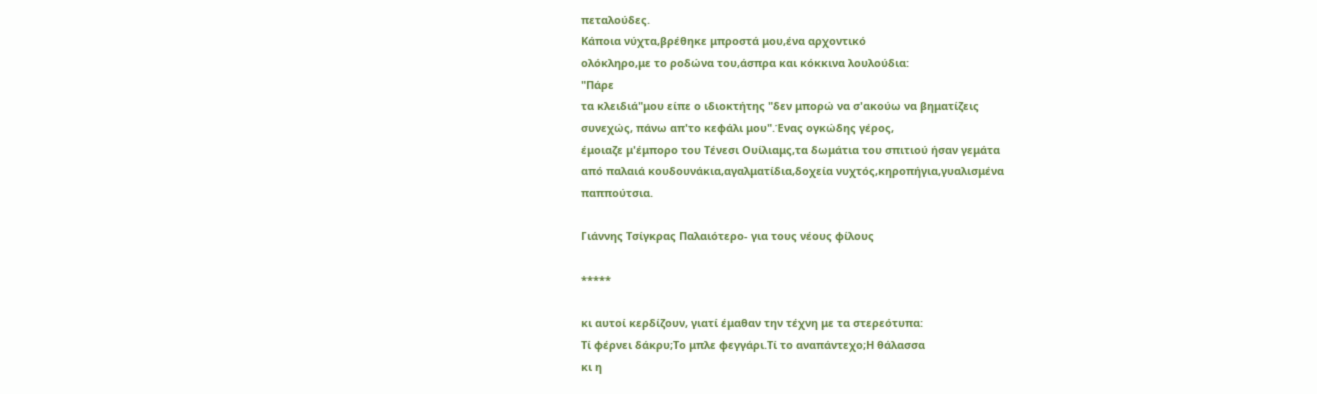πεταλούδες.
Κάποια νύχτα,βρέθηκε μπροστά μου,ένα αρχοντικό
ολόκληρο,με το ροδώνα του,άσπρα και κόκκινα λουλούδια:
"Πάρε
τα κλειδιά"μου είπε ο ιδιοκτήτης "δεν μπορώ να σ'ακούω να βηματίζεις
συνεχώς, πάνω απ'το κεφάλι μου".Ένας ογκώδης γέρος,
έμοιαζε μ'έμπορο του Τένεσι Ουίλιαμς,τα δωμάτια του σπιτιού ήσαν γεμάτα
από παλαιά κουδουνάκια,αγαλματίδια,δοχεία νυχτός,κηροπήγια,γυαλισμένα
παππούτσια.

Γιάννης Τσίγκρας Παλαιότερο- για τους νέους φίλους

*****

κι αυτοί κερδίζουν, γιατί έμαθαν την τέχνη με τα στερεότυπα:
Τί φέρνει δάκρυ;Το μπλε φεγγάρι.Τί το αναπάντεχο;Η θάλασσα
κι η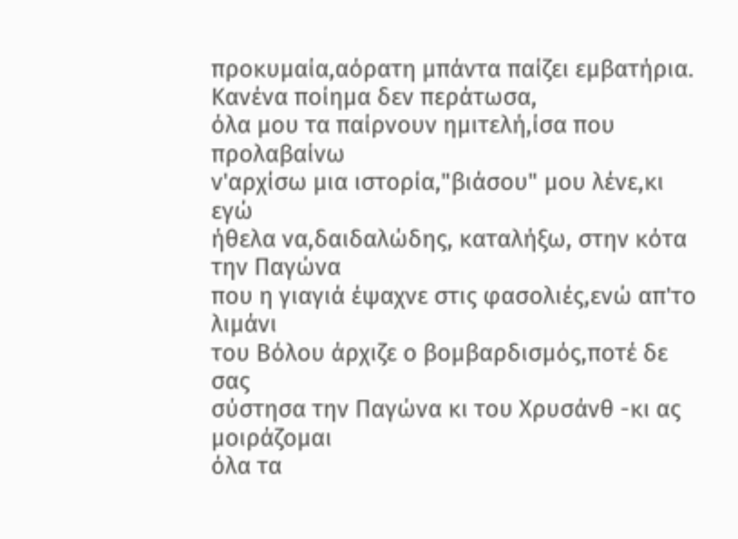προκυμαία,αόρατη μπάντα παίζει εμβατήρια.
Κανένα ποίημα δεν περάτωσα,
όλα μου τα παίρνουν ημιτελή,ίσα που προλαβαίνω
ν'αρχίσω μια ιστορία,"βιάσου" μου λένε,κι εγώ
ήθελα να,δαιδαλώδης, καταλήξω, στην κότα την Παγώνα
που η γιαγιά έψαχνε στις φασολιές,ενώ απ'το λιμάνι
του Βόλου άρχιζε ο βομβαρδισμός,ποτέ δε σας
σύστησα την Παγώνα κι του Χρυσάνθ -κι ας μοιράζομαι
όλα τα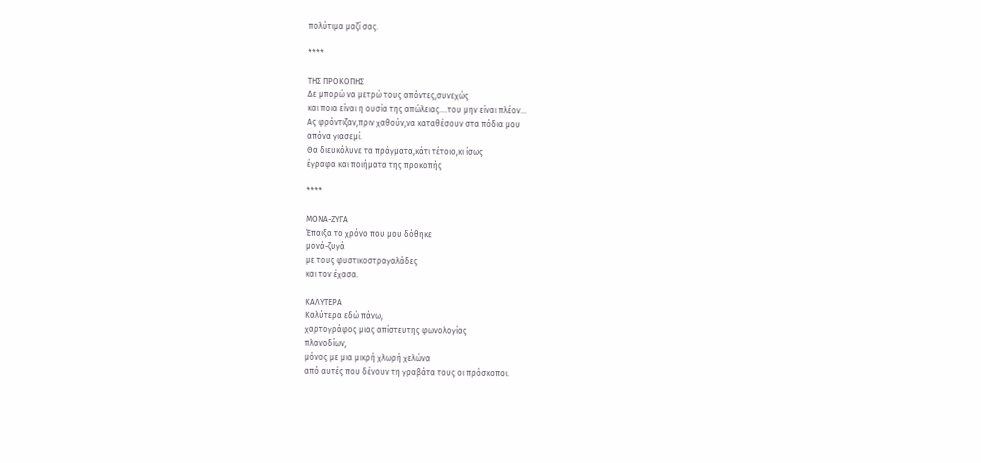πολύτιμα μαζί σας.

****

TΗΣ ΠΡΟΚΟΠΗΣ
Δε μπορώ να μετρώ τους απόντες,συνεχώς
και ποια είναι η ουσία της απώλειας....του μην είναι πλέον...
Ας φρόντιζαν,πριν χαθούν,να καταθέσουν στα πόδια μου
απόνα γιασεμί.
Θα διευκόλυνε τα πράγματα,κάτι τέτοιο,κι ίσως
έγραφα και ποιήματα της προκοπής

****

ΜΟΝΑ-ΖΥΓΑ
Έπαιξα τo χρόνο που μου δόθηκε
μονά-ζυγά
με τους φυστικοστραγαλάδες
και τον έχασα.

ΚΑΛΥΤΕΡΑ
Καλύτερα εδώ πάνω,
χαρτογράφος μιας απίστευτης φωνολογίας
πλανοδίων,
μόνος με μια μικρή χλωρή χελώνα
από αυτές που δένουν τη γραβάτα τους οι πρόσκοποι.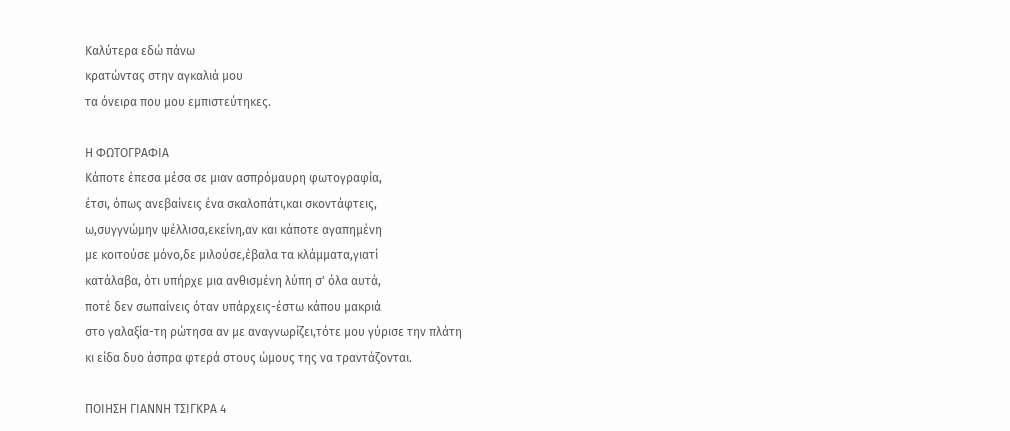Καλύτερα εδώ πάνω
κρατώντας στην αγκαλιά μου
τα όνειρα που μου εμπιστεύτηκες.

Η ΦΩΤΟΓΡΑΦΙΑ
Κάποτε έπεσα μέσα σε μιαν ασπρόμαυρη φωτογραφία,
έτσι, όπως ανεβαίνεις ένα σκαλοπάτι,και σκοντάφτεις,
ω,συγγνώμην ψέλλισα,εκείνη,αν και κάποτε αγαπημένη
με κοιτούσε μόνο,δε μιλούσε,έβαλα τα κλάμματα,γιατί
κατάλαβα, ότι υπήρχε μια ανθισμένη λύπη σ' όλα αυτά,
ποτέ δεν σωπαίνεις όταν υπάρχεις-έστω κάπου μακριά
στο γαλαξία-τη ρώτησα αν με αναγνωρίζει,τότε μου γύρισε την πλάτη
κι είδα δυο άσπρα φτερά στους ώμους της να τραντάζονται.

ΠΟΙΗΣΗ ΓΙΑΝΝΗ ΤΣΙΓΚΡΑ 4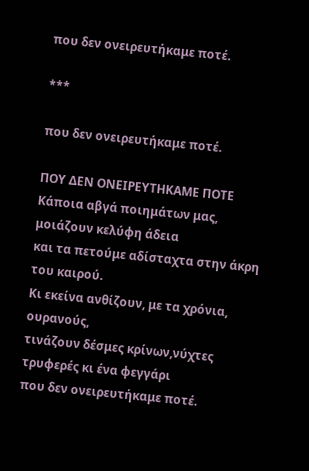που δεν ονειρευτήκαμε ποτέ.

***

που δεν ονειρευτήκαμε ποτέ.

ΠΟΥ ΔΕΝ ΟΝΕΙΡΕΥΤΗΚΑΜΕ ΠΟΤΕ
Kάποια αβγά ποιημάτων μας, μοιάζουν κελύφη άδεια
και τα πετούμε αδίσταχτα στην άκρη του καιρού.
Κι εκείνα ανθίζουν, με τα χρόνια, ουρανούς,
τινάζουν δέσμες κρίνων,νύχτες τρυφερές κι ένα φεγγάρι
που δεν ονειρευτήκαμε ποτέ.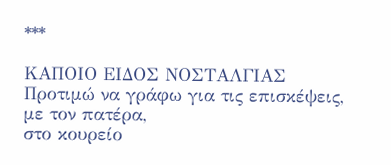***

ΚΑΠΟΙΟ ΕΙΔΟΣ ΝΟΣΤΑΛΓΙΑΣ
Προτιμώ να γράφω για τις επισκέψεις, με τον πατέρα,
στο κουρείο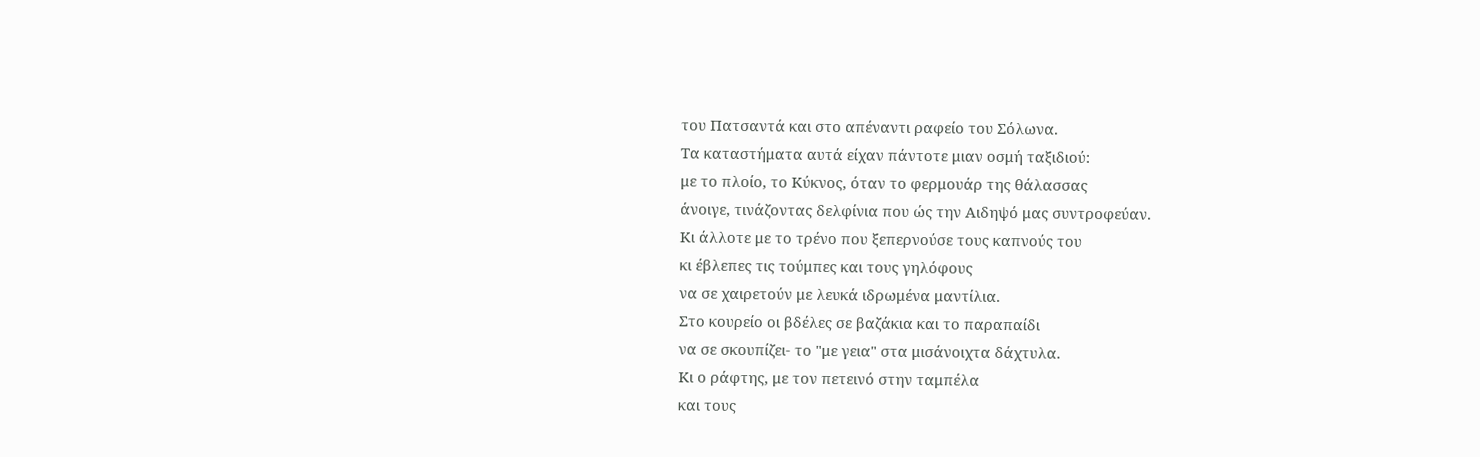του Πατσαντά και στο απέναντι ραφείο του Σόλωνα.
Τα καταστήματα αυτά είχαν πάντοτε μιαν οσμή ταξιδιού:
με το πλοίο, το Κύκνος, όταν το φερμουάρ της θάλασσας
άνοιγε, τινάζοντας δελφίνια που ώς την Αιδηψό μας συντροφεύαν.
Κι άλλοτε με το τρένο που ξεπερνούσε τους καπνούς του
κι έβλεπες τις τούμπες και τους γηλόφους
να σε χαιρετούν με λευκά ιδρωμένα μαντίλια.
Στο κουρείο οι βδέλες σε βαζάκια και το παραπαίδι
να σε σκουπίζει- το "με γεια" στα μισάνοιχτα δάχτυλα.
Κι ο ράφτης, με τον πετεινό στην ταμπέλα
και τους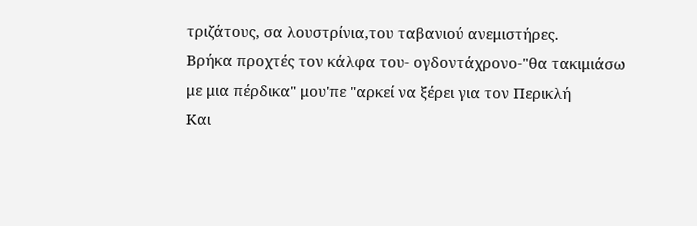τριζάτους, σα λουστρίνια,του ταβανιού ανεμιστήρες.
Βρήκα προχτές τον κάλφα του- ογδοντάχρονο-"θα τακιμιάσω
με μια πέρδικα" μου'πε "αρκεί να ξέρει για τον Περικλή
Και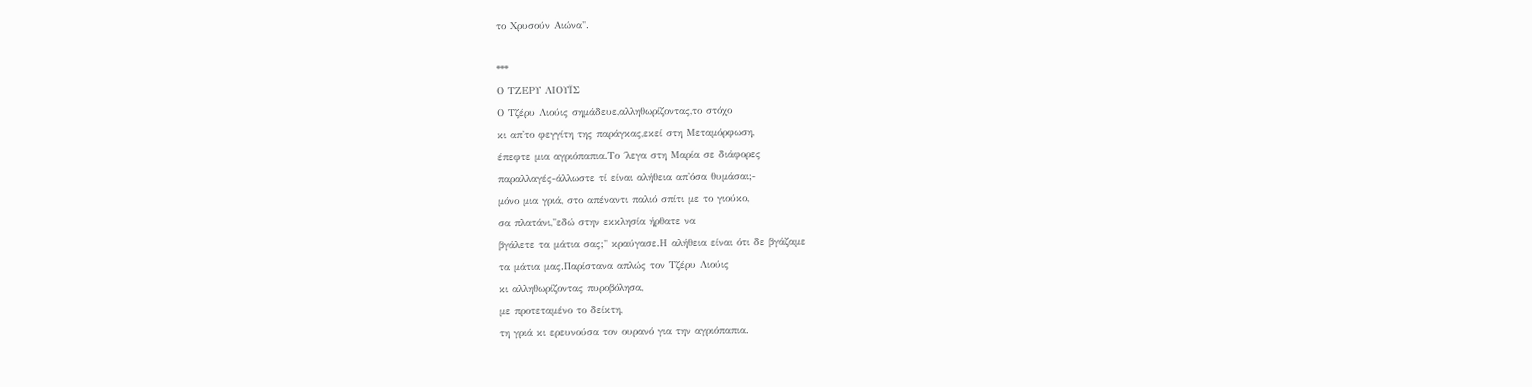το Χρυσούν Αιώνα".

***
Ο ΤΖΕΡΥ ΛΙΟΥΪΣ
Ο Τζέρυ Λιούις σημάδευε,αλληθωρίζοντας,το στόχο
κι απ'το φεγγίτη της παράγκας,εκεί στη Μεταμόρφωση,
έπεφτε μια αγριόπαπια.Το ΄λεγα στη Μαρία σε διάφορες
παραλλαγές-άλλωστε τί είναι αλήθεια απ'όσα θυμάσαι;-
μόνο μια γριά, στο απέναντι παλιό σπίτι με το γιούκο,
σα πλατάνι,"εδώ στην εκκλησία ήρθατε να
βγάλετε τα μάτια σας;" κραύγασε.Η αλήθεια είναι ότι δε βγάζαμε
τα μάτια μας.Παρίστανα απλώς τον Τζέρυ Λιούις
κι αλληθωρίζοντας πυροβόλησα,
με προτεταμένο το δείκτη,
τη γριά κι ερευνούσα τον ουρανό για την αγριόπαπια.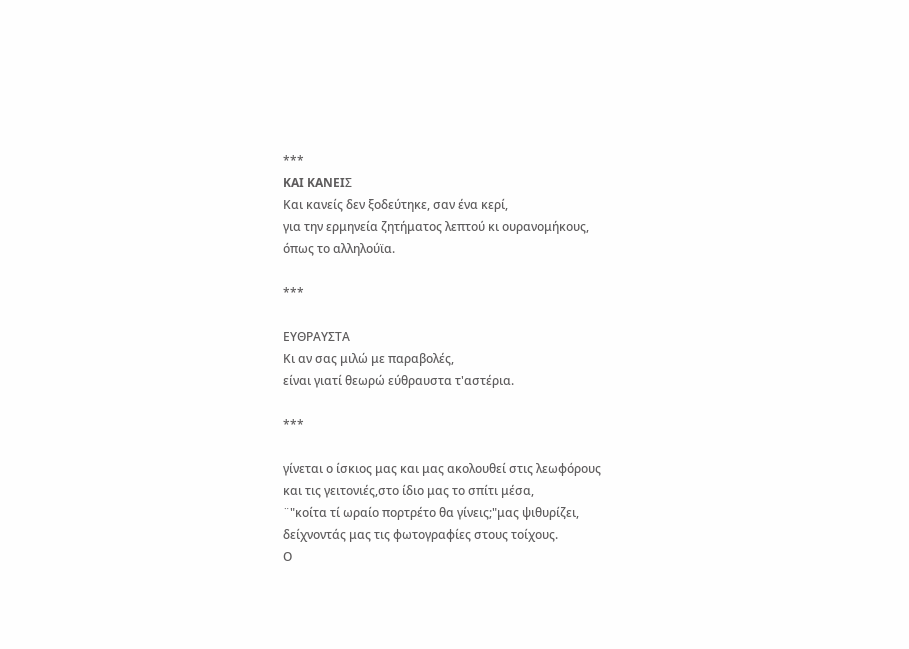***
KAI KANEIΣ
Και κανείς δεν ξοδεύτηκε, σαν ένα κερί,
για την ερμηνεία ζητήματος λεπτού κι ουρανομήκους,
όπως το αλληλούϊα.

***

ΕΥΘΡΑΥΣΤΑ
Κι αν σας μιλώ με παραβολές,
είναι γιατί θεωρώ εύθραυστα τ'αστέρια.

***

γίνεται ο ίσκιος μας και μας ακολουθεί στις λεωφόρους
και τις γειτονιές,στο ίδιο μας το σπίτι μέσα,
¨"κοίτα τί ωραίο πορτρέτο θα γίνεις;"μας ψιθυρίζει,
δείχνοντάς μας τις φωτογραφίες στους τοίχους.
Ο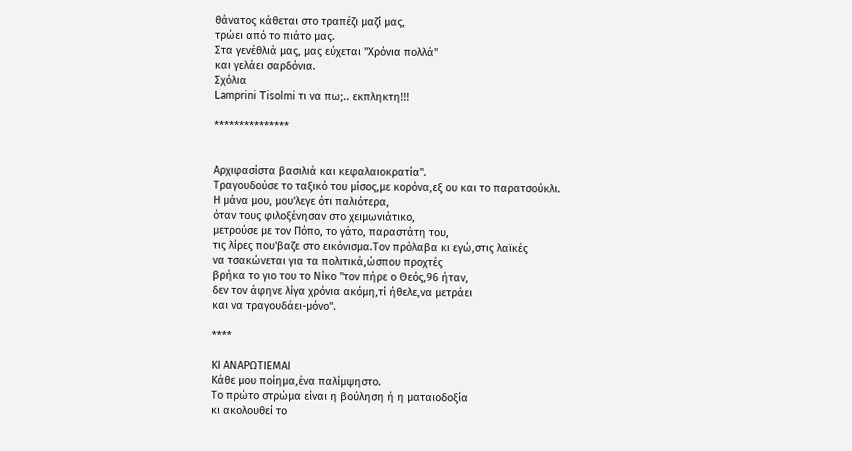θάνατος κάθεται στο τραπέζι μαζί μας,
τρώει από το πιάτο μας.
Στα γενέθλιά μας, μας εύχεται "Χρόνια πολλά"
και γελάει σαρδόνια.
Σχόλια
Lamprini Tisolmi τι να πω;.. εκπληκτη!!!

***************


Αρχιφασίστα βασιλιά και κεφαλαιοκρατία".
Τραγουδούσε το ταξικό του μίσος,με κορόνα,εξ ου και το παρατσούκλι.
Η μάνα μου, μου'λεγε ότι παλιότερα,
όταν τους φιλοξένησαν στο χειμωνιάτικο,
μετρούσε με τον Πόπο, το γάτο, παραστάτη του,
τις λίρες που'βαζε στο εικόνισμα.Τον πρόλαβα κι εγώ,στις λαϊκές
να τσακώνεται για τα πολιτικά,ώσπου προχτές
βρήκα το γιο του το Νίκο "τον πήρε ο Θεός,96 ήταν,
δεν τον άφηνε λίγα χρόνια ακόμη,τί ήθελε,να μετράει
και να τραγουδάει-μόνο".

****

ΚΙ ΑΝΑΡΩΤΙΕΜΑΙ
Κάθε μου ποίημα,ένα παλίμψηστο.
Το πρώτο στρώμα είναι η βούληση ή η ματαιοδοξία
κι ακολουθεί το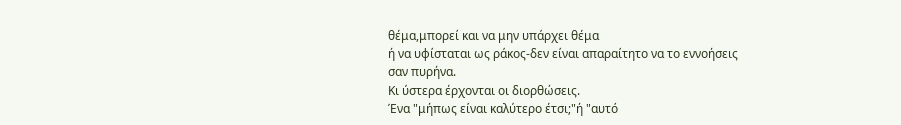θέμα,μπορεί και να μην υπάρχει θέμα
ή να υφίσταται ως ράκος-δεν είναι απαραίτητο να το εννοήσεις
σαν πυρήνα.
Κι ύστερα έρχονται οι διορθώσεις.
Ένα "μήπως είναι καλύτερο έτσι;"ή "αυτό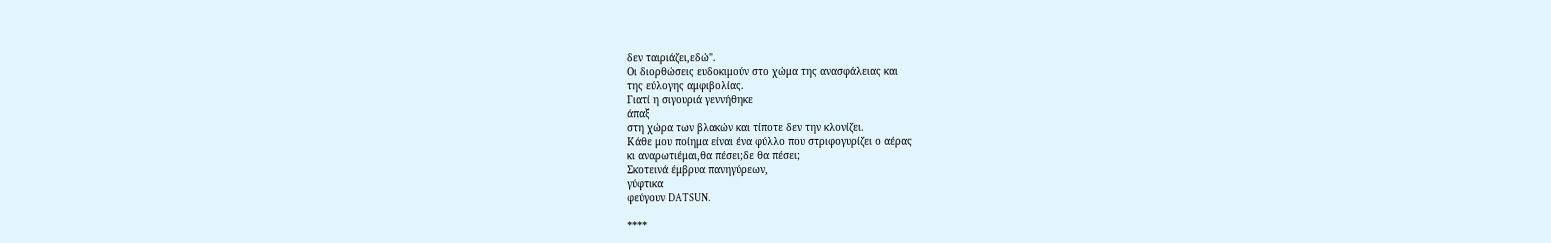δεν ταιριάζει,εδώ".
Οι διορθώσεις ευδοκιμούν στο χώμα της ανασφάλειας και
της εύλογης αμφιβολίας.
Γιατί η σιγουριά γεννήθηκε
άπαξ
στη χώρα των βλακών και τίποτε δεν την κλονίζει.
Κάθε μου ποίημα είναι ένα φύλλο που στριφογυρίζει ο αέρας
κι αναρωτιέμαι,θα πέσει;δε θα πέσει;
Σκοτεινά έμβρυα πανηγύρεων,
γύφτικα
φεύγουν DATSUN.

****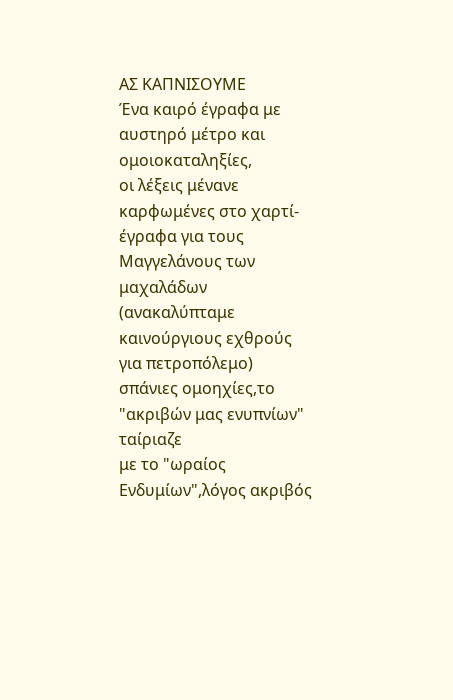ΑΣ ΚΑΠΝΙΣΟΥΜΕ
Ένα καιρό έγραφα με αυστηρό μέτρο και ομοιοκαταληξίες,
οι λέξεις μένανε καρφωμένες στο χαρτί-
έγραφα για τους Μαγγελάνους των μαχαλάδων
(ανακαλύπταμε καινούργιους εχθρούς για πετροπόλεμο)
σπάνιες ομοηχίες,το "ακριβών μας ενυπνίων" ταίριαζε
με το "ωραίος Ενδυμίων",λόγος ακριβός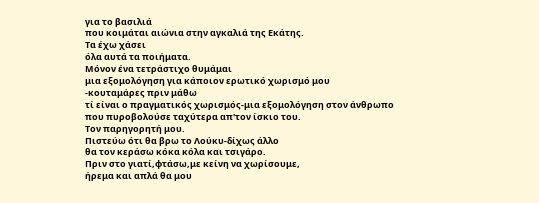για το βασιλιά
που κοιμάται αιώνια στην αγκαλιά της Εκάτης.
Τα έχω χάσει
όλα αυτά τα ποιήματα.
Μόνον ένα τετράστιχο θυμάμαι
μια εξομολόγηση για κάποιον ερωτικό χωρισμό μου
-κουταμάρες πριν μάθω
τί είναι ο πραγματικός χωρισμός-μια εξομολόγηση στον άνθρωπο
που πυροβολούσε ταχύτερα απ'τον ίσκιο του.
Τον παρηγορητή μου.
Πιστεύω ότι θα βρω το Λούκυ-δίχως άλλο
θα τον κεράσω κόκα κόλα και τσιγάρο.
Πριν στο γιατί,φτάσω,με κείνη να χωρίσουμε,
ήρεμα και απλά θα μου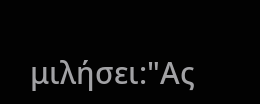μιλήσει:"Ας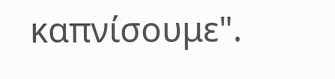καπνίσουμε".